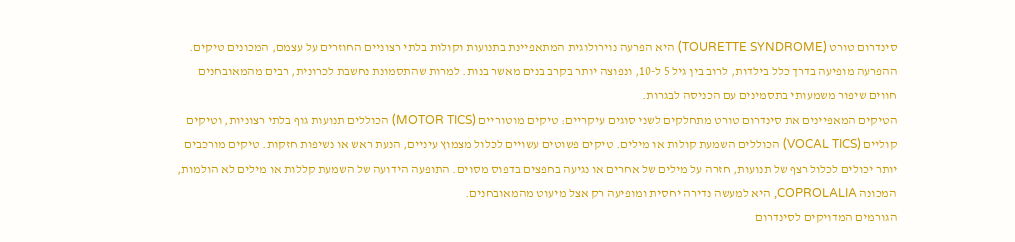סינדרום טורט (TOURETTE SYNDROME) היא הפרעה נוירולוגית המתאפיינת בתנועות וקולות בלתי רצוניים החוזרים על עצמם, המכונים טיקים. ההפרעה מופיעה בדרך כלל בילדות, לרוב בין גיל 5 ל-10, ונפוצה יותר בקרב בנים מאשר בנות. למרות שהתסמונת נחשבת לכרונית, רבים מהמאובחנים חווים שיפור משמעותי בתסמינים עם הכניסה לבגרות.
הטיקים המאפיינים את סינדרום טורט מתחלקים לשני סוגים עיקריים: טיקים מוטוריים (MOTOR TICS) הכוללים תנועות גוף בלתי רצוניות, וטיקים קוליים (VOCAL TICS) הכוללים השמעת קולות או מילים. טיקים פשוטים עשויים לכלול מצמוץ עיניים, הנעת ראש או נשיפות חזקות. טיקים מורכבים יותר יכולים לכלול רצף של תנועות, חזרה על מילים של אחרים או נגיעה בחפצים בדפוס מסוים. התופעה הידועה של השמעת קללות או מילים לא הולמות, המכונה COPROLALIA, היא למעשה נדירה יחסית ומופיעה רק אצל מיעוט מהמאובחנים.
הגורמים המדויקים לסינדרום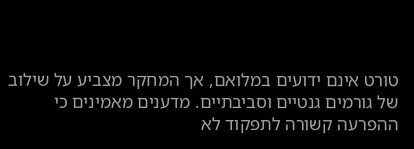טורט אינם ידועים במלואם, אך המחקר מצביע על שילוב של גורמים גנטיים וסביבתיים. מדענים מאמינים כי ההפרעה קשורה לתפקוד לא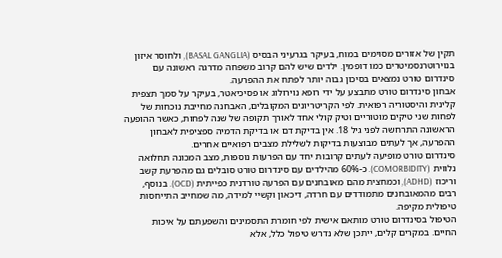תקין של אזורים מסוימים במוח, בעיקר בגרעיני הבסיס (BASAL GANGLIA), ולחוסר איזון בנוירוטרנסמיטרים כמו דופמין. ילדים שיש להם קרוב משפחה מדרגה ראשונה עם סינדרום טורט נמצאים בסיכון גבוה יותר לפתח את ההפרעה.
אבחון סינדרום טורט מתבצע על ידי רופא נוירולוג או פסיכיאטר, בעיקר על סמך תצפית קלינית והיסטוריה רפואית. לפי הקריטריונים המקובלים, האבחנה מחייבת נוכחות של לפחות שני טיקים מוטוריים וטיק קולי אחד לאורך תקופה של שנה לפחות, כאשר ההופעה הראשונה התרחשה לפני גיל 18. אין בדיקת דם או בדיקת הדמיה ספציפית לאבחון ההפרעה, אך לעתים מבוצעות בדיקות לשלילת מצבים רפואיים אחרים.
סינדרום טורט מופיעה לעתים קרובות יחד עם הפרעות נוספות, מצב המכונה תחלואה נלווית (COMORBIDITY). כ-60% מהילדים עם סינדרום טורט סובלים גם מהפרעת קשב וריכוז (ADHD), וכמחצית מהם מאובחנים עם הפרעה טורדנית כפייתית (OCD). בנוסף, רבים מהמאובחנים מתמודדים עם חרדה, דיכאון וקשיי למידה, מה שמחייב התייחסות טיפולית מקיפה.
הטיפול בסינדרום טורט מותאם אישית לפי חומרת התסמינים והשפעתם על איכות החיים. במקרים קלים, ייתכן שלא נדרש טיפול כלל, אלא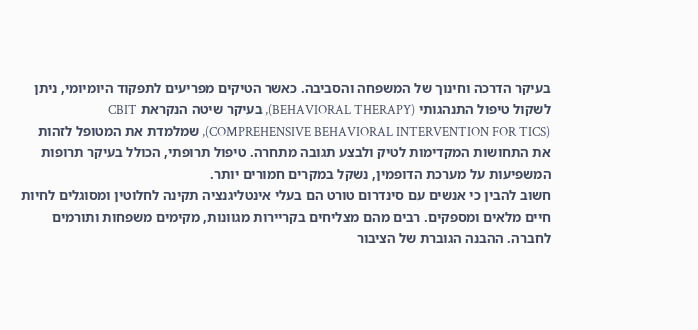בעיקר הדרכה וחינוך של המשפחה והסביבה. כאשר הטיקים מפריעים לתפקוד היומיומי, ניתן לשקול טיפול התנהגותי (BEHAVIORAL THERAPY), בעיקר שיטה הנקראת CBIT (COMPREHENSIVE BEHAVIORAL INTERVENTION FOR TICS), שמלמדת את המטופל לזהות את התחושות המקדימות לטיק ולבצע תגובה מתחרה. טיפול תרופתי, הכולל בעיקר תרופות המשפיעות על מערכת הדופמין, נשקל במקרים חמורים יותר.
חשוב להבין כי אנשים עם סינדרום טורט הם בעלי אינטליגנציה תקינה לחלוטין ומסוגלים לחיות חיים מלאים ומספקים. רבים מהם מצליחים בקריירות מגוונות, מקימים משפחות ותורמים לחברה. ההבנה הגוברת של הציבור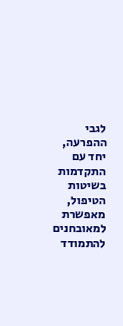לגבי ההפרעה, יחד עם התקדמות בשיטות הטיפול, מאפשרת למאובחנים להתמודד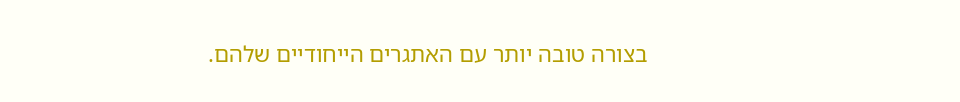בצורה טובה יותר עם האתגרים הייחודיים שלהם.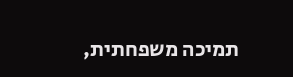תמיכה משפחתית,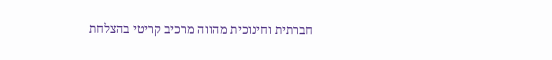חברתית וחינוכית מהווה מרכיב קריטי בהצלחת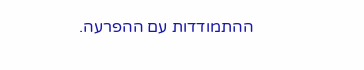ההתמודדות עם ההפרעה.